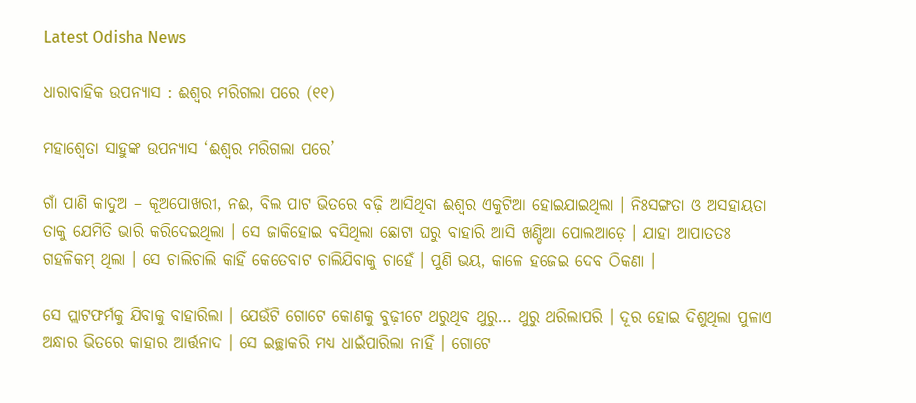Latest Odisha News

ଧାରାବାହିକ ଉପନ୍ୟାସ : ଈଶ୍ୱର ମରିଗଲା ପରେ (୧୧)

ମହାଶ୍ୱେତା ସାହୁଙ୍କ ଉପନ୍ୟାସ ‘ଈଶ୍ୱର ମରିଗଲା ପରେ’

ଗାଁ ପାଣି କାଦୁଅ – କୂଅପୋଖରୀ, ନଈ, ବିଲ ପାଟ ଭିତରେ ବଢ଼ି ଆସିଥିବା ଈଶ୍ୱର ଏକୁଟିଆ ହୋଇଯାଇଥିଲା । ନିଃସଙ୍ଗତା ଓ ଅସହାୟତା ତାକୁ ଯେମିତି ଭାରି କରିଦେଇଥିଲା । ସେ ଜାକିହୋଇ ବସିଥିଲା ଛୋଟା ଘରୁ ବାହାରି ଆସି ଖଣ୍ଡିଆ ପୋଲଆଡ଼େ । ଯାହା ଆପାତତଃ ଗହଳିକମ୍ ଥିଲା । ସେ ଚାଲିଚାଲି କାହିଁ କେତେବାଟ ଚାଲିଯିବାକୁ ଚାହେଁ । ପୁଣି ଭୟ, କାଳେ ହଜେଇ ଦେବ ଠିକଣା ।

ସେ ପ୍ଲାଟଫର୍ମକୁ ଯିବାକୁ ବାହାରିଲା । ଯେଉଁଟି ଗୋଟେ କୋଣକୁ ବୁଢ଼ୀଟେ ଥରୁଥିବ ଥୁରୁ… ଥୁରୁ ଥରିଲାପରି । ଦୂର ହୋଇ ଦିଶୁଥିଲା ପୁଳାଏ ଅନ୍ଧାର ଭିତରେ କାହାର ଆର୍ତ୍ତନାଦ । ସେ ଇଚ୍ଛାକରି ମଧ୍ୟ ଧାଇଁପାରିଲା ନାହିଁ । ଗୋଟେ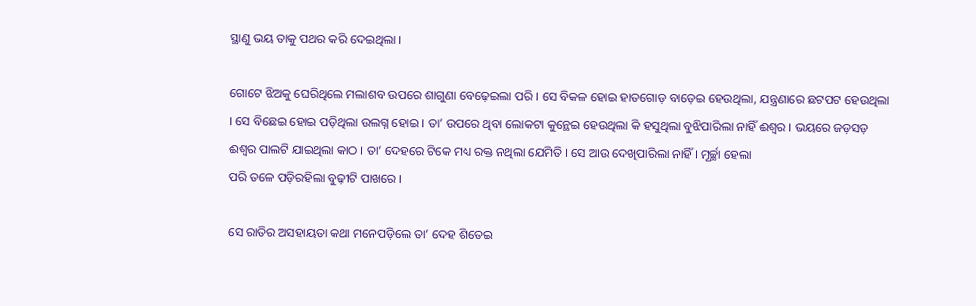ସ୍ଥାଣୁ ଭୟ ତାକୁ ପଥର କରି ଦେଇଥିଲା ।

ଗୋଟେ ଝିଅକୁ ଘେରିଥିଲେ ମଲାଶବ ଉପରେ ଶାଗୁଣା ବେଢ଼େଇଲା ପରି । ସେ ବିକଳ ହୋଇ ହାତଗୋଡ଼ ବାଡ଼େଇ ହେଉଥିଲା, ଯନ୍ତ୍ରଣାରେ ଛଟପଟ ହେଉଥିଲା । ସେ ବିଛେଇ ହୋଇ ପଡ଼ିଥିଲା ଉଲଗ୍ନ ହୋଇ । ତା’ ଉପରେ ଥିବା ଲୋକଟା କୁନ୍ଥେଇ ହେଉଥିଲା କି ହସୁଥିଲା ବୁଝିପାରିଲା ନାହିଁ ଈଶ୍ୱର । ଭୟରେ ଜଡ଼ସଡ଼ ଈଶ୍ୱର ପାଲଟି ଯାଇଥିଲା କାଠ । ତା’ ଦେହରେ ଟିକେ ମଧ୍ୟ ରକ୍ତ ନଥିଲା ଯେମିତି । ସେ ଆଉ ଦେଖିପାରିଲା ନାହିଁ । ମୂର୍ଚ୍ଛା ହେଲା
ପରି ତଳେ ପଡ଼ିରହିଲା ବୁଢ଼ୀଟି ପାଖରେ ।

ସେ ରାତିର ଅସହାୟତା କଥା ମନେପଡ଼ିଲେ ତା’ ଦେହ ଶିତେଇ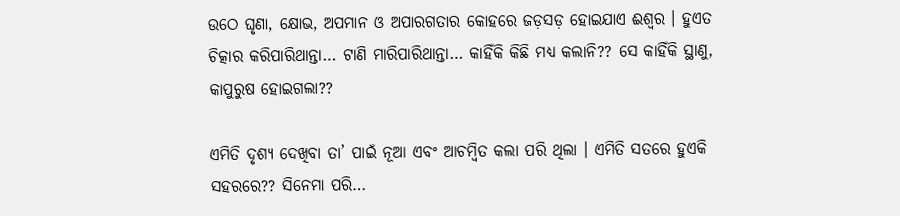ଉଠେ ଘୃଣା, କ୍ଷୋଭ, ଅପମାନ ଓ ଅପାରଗତାର କୋହରେ ଜଡ଼ସଡ଼ ହୋଇଯାଏ ଈଶ୍ୱର । ହୁଏତ ଚିତ୍କାର କରିପାରିଥାନ୍ତା… ଟାଣି ମାରିପାରିଥାନ୍ତା… କାହିଁକି କିଛି ମଧ୍ୟ କଲାନି?? ସେ କାହିଁକି ସ୍ଥାଣୁ, କାପୁରୁଷ ହୋଇଗଲା??

ଏମିତି ଦୃଶ୍ୟ ଦେଖିବା ତା’ ପାଇଁ ନୂଆ ଏବଂ ଆଚମ୍ବିତ କଲା ପରି ଥିଲା । ଏମିତି ସତରେ ହୁଏକି ସହରରେ?? ସିନେମା ପରି…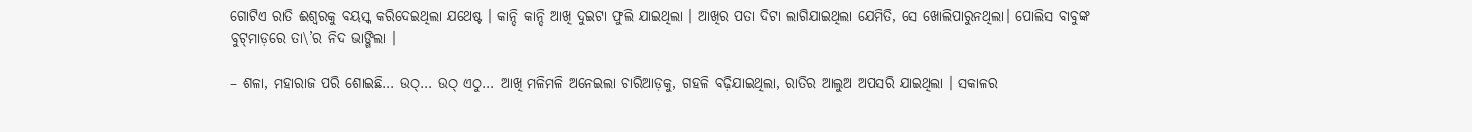ଗୋଟିଏ ରାତି ଈଶ୍ୱରକୁ ବୟସ୍କ କରିଦେଇଥିଲା ଯଥେଷ୍ଟ । କାନ୍ଦି କାନ୍ଦି ଆଖି ଦୁଇଟା ଫୁଲି ଯାଇଥିଲା । ଆଖିର ପତା ଦିଟା ଲାଗିଯାଇଥିଲା ଯେମିତି, ସେ ଖୋଲିପାରୁନଥିଲା। ପୋଲିସ ବାବୁଙ୍କ ବୁଟ୍‌ମାଡ଼ରେ ତା\’ର ନିଦ ଭାଙ୍ଗିଲା ।

– ଶଳା, ମହାରାଜ ପରି ଶୋଇଛି… ଉଠ୍‌… ଉଠ୍ ଏଠୁ… ଆଖି ମଳିମଳି ଅନେଇଲା ଚାରିଆଡ଼କୁ, ଗହଳି ବଢ଼ିଯାଇଥିଲା, ରାତିର ଆଲୁଅ ଅପସରି ଯାଇଥିଲା । ସକାଳର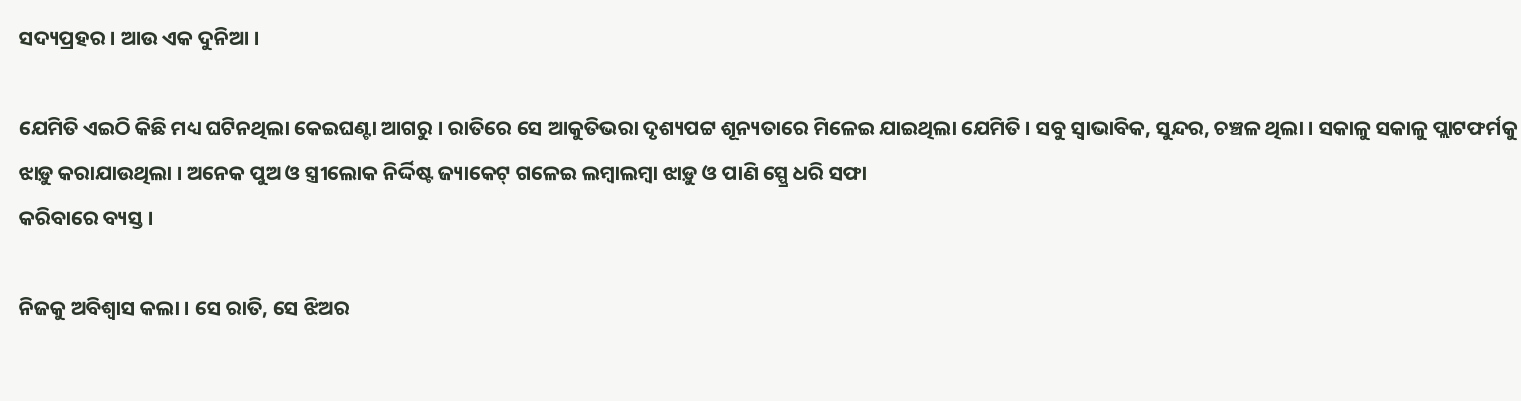ସଦ୍ୟପ୍ରହର । ଆଉ ଏକ ଦୁନିଆ ।

ଯେମିତି ଏଇଠି କିଛି ମଧ୍ୟ ଘଟିନଥିଲା କେଇଘଣ୍ଟା ଆଗରୁ । ରାତିରେ ସେ ଆକୁତିଭରା ଦୃଶ୍ୟପଟ୍ଟ ଶୂନ୍ୟତାରେ ମିଳେଇ ଯାଇଥିଲା ଯେମିତି । ସବୁ ସ୍ୱାଭାବିକ, ସୁନ୍ଦର, ଚଞ୍ଚଳ ଥିଲା । ସକାଳୁ ସକାଳୁ ପ୍ଲାଟଫର୍ମକୁ ଝାଡ଼ୁ କରାଯାଉଥିଲା । ଅନେକ ପୁଅ ଓ ସ୍ତ୍ରୀଲୋକ ନିର୍ଦ୍ଦିଷ୍ଟ ଜ୍ୟାକେଟ୍ ଗଳେଇ ଲମ୍ବାଲମ୍ବା ଝାଡ଼ୁ ଓ ପାଣି ସ୍ପ୍ରେ ଧରି ସଫା
କରିବାରେ ବ୍ୟସ୍ତ ।

ନିଜକୁ ଅବିଶ୍ୱାସ କଲା । ସେ ରାତି, ସେ ଝିଅର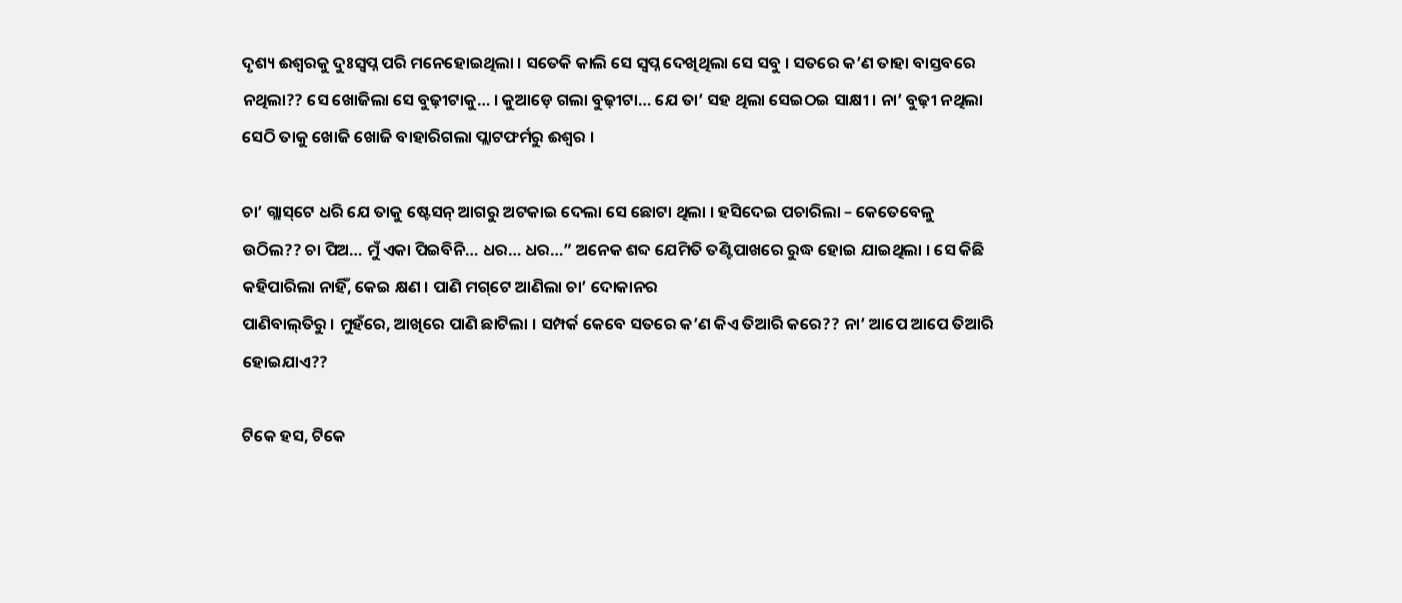ଦୃଶ୍ୟ ଈଶ୍ୱରକୁ ଦୁଃସ୍ୱପ୍ନ ପରି ମନେହୋଇଥିଲା । ସତେକି କାଲି ସେ ସ୍ୱପ୍ନ ଦେଖିଥିଲା ସେ ସବୁ । ସତରେ କ’ଣ ତାହା ବାସ୍ତବରେ ନଥିଲା?? ସେ ଖୋଜିଲା ସେ ବୁଢ଼ୀଟାକୁ… । କୁଆଡ଼େ ଗଲା ବୁଢ଼ୀଟା… ଯେ ତା’ ସହ ଥିଲା ସେଇଠଇ ସାକ୍ଷୀ । ନା’ ବୁଢ଼ୀ ନଥିଲା ସେଠି ତାକୁ ଖୋଜି ଖୋଜି ବାହାରିଗଲା ପ୍ଲାଟଫର୍ମରୁ ଈଶ୍ୱର ।

ଚା’ ଗ୍ଲାସ୍‌ଟେ ଧରି ଯେ ତାକୁ ଷ୍ଟେସନ୍ ଆଗରୁ ଅଟକାଇ ଦେଲା ସେ ଛୋଟା ଥିଲା । ହସିଦେଇ ପଚାରିଲା – କେତେବେଳୁ ଉଠିଲ?? ଚା ପିଅ… ମୁଁ ଏକା ପିଇବିନି… ଧର… ଧର…” ଅନେକ ଶବ୍ଦ ଯେମିତି ତଣ୍ଟିପାଖରେ ରୁଦ୍ଧ ହୋଇ ଯାଇଥିଲା । ସେ କିଛି କହିପାରିଲା ନାହିଁ, କେଇ କ୍ଷଣ । ପାଣି ମଗ୍‌ଟେ ଆଣିଲା ଚା’ ଦୋକାନର
ପାଣିବାଲ୍‌ତିରୁ । ମୁହଁରେ, ଆଖିରେ ପାଣି ଛାଟିଲା । ସମ୍ପର୍କ କେବେ ସତରେ କ’ଣ କିଏ ତିଆରି କରେ?? ନା’ ଆପେ ଆପେ ତିଆରି ହୋଇଯାଏ??

ଟିକେ ହସ, ଟିକେ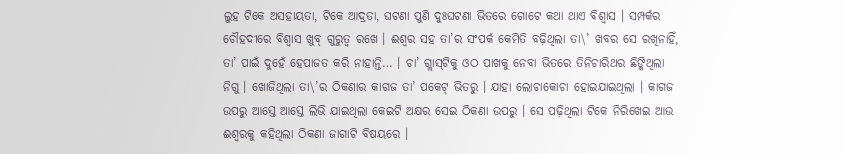ଲୁହ ଟିକେ ଅସହାୟତା, ଟିକେ ଆଦ୍ରତା, ଘଟଣା ପୁଣି ଦୁଃଘଟଣା ଭିତରେ ଗୋଟେ କଥା ଥାଏ ବିଶ୍ୱାସ । ସମ୍ପର୍କର ଚୌହଦୀରେ ବିଶ୍ୱାସ ଖୁବ୍ ଗୁରୁତ୍ୱ ରଖେ । ଈଶ୍ୱର ସହ ତା’ର ସଂପର୍କ କେମିତି ବଢ଼ିଥିଲା ତା\’ ଖବର ସେ ରଖିନାହିଁ, ତା’ ପାଇଁ ଦୁହେଁ ହେପାଜତ କରି ନାହାନ୍ତି… । ଚା’ ଗ୍ଲାସ୍‌ଟିକୁ ଓଠ ପାଖକୁ ନେବା ଭିତରେ ତିନିଚାରିଥର ଛିଙ୍କିଥିଲା ନିଗୁ । ଖୋଜିଥିଲା ତା\’ର ଠିକଣାର କାଗଜ ତା’ ପକେଟ୍ ଭିତରୁ । ଯାହା ଲୋଚାକୋଚା ହୋଇଯାଇଥିଲା । କାଗଜ ଉପରୁ ଆସ୍ତେ ଆସ୍ତେ ଲିଭି ଯାଇଥିଲା କେଇଟି ଅକ୍ଷର ସେଇ ଠିକଣା ଉପରୁ । ସେ ପଢ଼ିଥିଲା ଟିକେ ନିରିଖେଇ ଆଉ ଈଶ୍ୱରକୁ କହିଥିଲା ଠିକଣା ଜାଗାଟି ବିଷୟରେ ।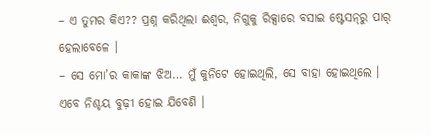– ଏ ତୁମର କିଏ?? ପ୍ରଶ୍ନ କରିଥିଲା ଈଶ୍ୱର, ନିଗୁକୁ ରିକ୍ସାରେ ବସାଇ ଷ୍ଟେସନ୍‌ରୁ ପାର୍ ହେଲାବେଳେ ।
– ସେ ମୋ’ର କାକାଙ୍କ ଝିଅ… ମୁଁ କୁନିଟେ ହୋଇଥିଲି, ସେ ବାହା ହୋଇଥିଲେ । ଏବେ ନିଶ୍ଚୟ ବୁଢ଼ୀ ହୋଇ ଯିବେଣି ।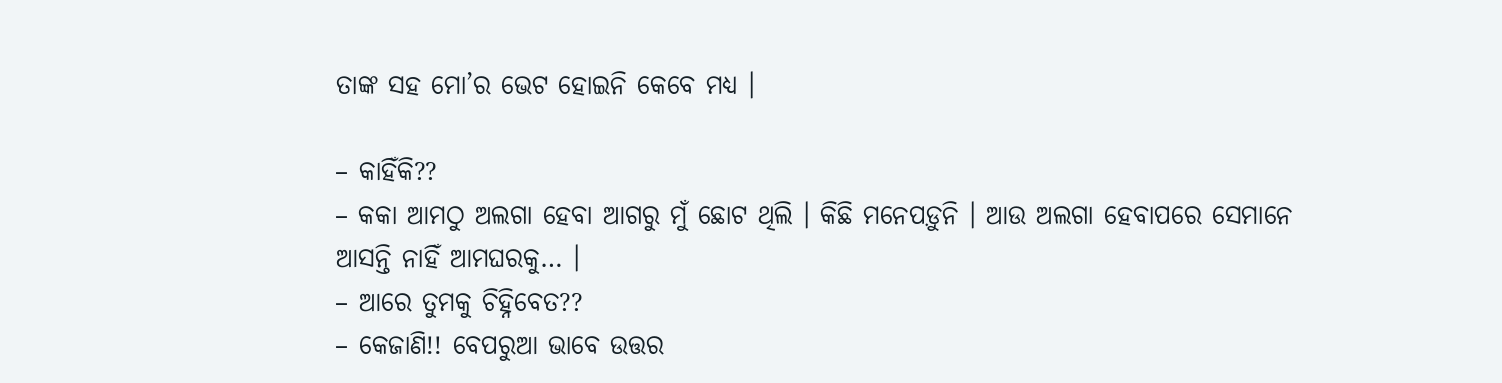ତାଙ୍କ ସହ ମୋ’ର ଭେଟ ହୋଇନି କେବେ ମଧ୍ୟ ।

– କାହିଁକି??
– କକା ଆମଠୁ ଅଲଗା ହେବା ଆଗରୁ ମୁଁ ଛୋଟ ଥିଲି । କିଛି ମନେପଡ଼ୁନି । ଆଉ ଅଲଗା ହେବାପରେ ସେମାନେ ଆସନ୍ତି ନାହିଁ ଆମଘରକୁ… ।
– ଆରେ ତୁମକୁ ଚିହ୍ନିବେତ??
– କେଜାଣି!! ବେପରୁଆ ଭାବେ ଉତ୍ତର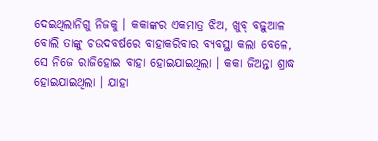ଦେଇଥିଲାନିଗୁ ନିଜକୁ । କକାଙ୍କର ଏକମାତ୍ର ଝିଅ, ଖୁବ୍ ବଢ଼ୁଆଳ ବୋଲି ତାଙ୍କୁ ଚଉଦବର୍ଷରେ ବାହାକରିବାର ବ୍ୟବସ୍ଥା କଲା ବେଳେ, ସେ ନିଜେ ରାଜିହୋଇ ବାହା ହୋଇଯାଇଥିଲା । କକା ଜିଅନ୍ତା ଶ୍ରାଦ୍ଧ ହୋଇଯାଇଥିଲା । ଯାହା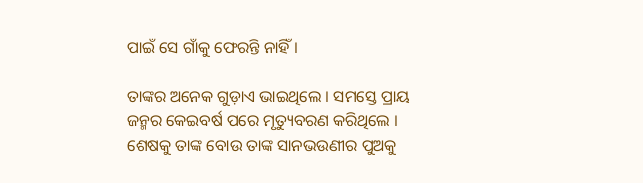ପାଇଁ ସେ ଗାଁକୁ ଫେରନ୍ତି ନାହିଁ ।

ତାଙ୍କର ଅନେକ ଗୁଡ଼ାଏ ଭାଇଥିଲେ । ସମସ୍ତେ ପ୍ରାୟ ଜନ୍ମର କେଇବର୍ଷ ପରେ ମୃତ୍ୟୁବରଣ କରିଥିଲେ । ଶେଷକୁ ତାଙ୍କ ବୋଉ ତାଙ୍କ ସାନଭଉଣୀର ପୁଅକୁ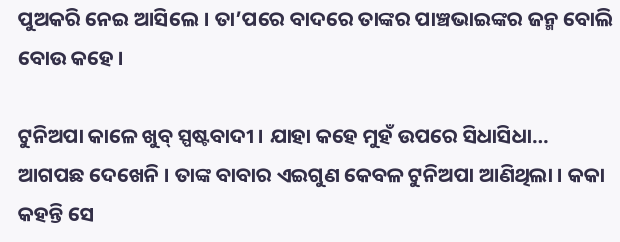ପୁଅକରି ନେଇ ଆସିଲେ । ତା’ପରେ ବାଦରେ ତାଙ୍କର ପାଞ୍ଚଭାଇଙ୍କର ଜନ୍ମ ବୋଲି ବୋଉ କହେ ।

ଟୁନିଅପା କାଳେ ଖୁବ୍ ସ୍ପଷ୍ଟବାଦୀ । ଯାହା କହେ ମୁହଁ ଉପରେ ସିଧାସିଧା… ଆଗପଛ ଦେଖେନି । ତାଙ୍କ ବାବାର ଏଇଗୁଣ କେବଳ ଟୁନିଅପା ଆଣିଥିଲା । କକା କହନ୍ତି ସେ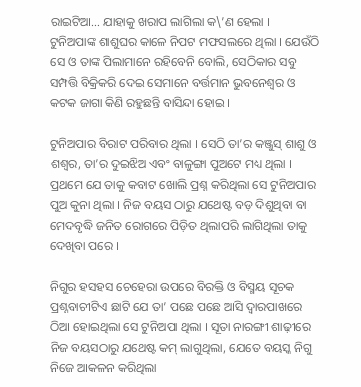ରାଇଟିଆ… ଯାହାକୁ ଖରାପ ଲାଗିଲା କ\’ଣ ହେଲା ।
ଟୁନିଅପାଙ୍କ ଶାଶୁଘର କାଳେ ନିପଟ ମଫସଲରେ ଥିଲା । ଯେଉଁଠି ସେ ଓ ତାଙ୍କ ପିଲାମାନେ ରହିବେନି ବୋଲି, ସେଠିକାର ସବୁ ସମ୍ପତ୍ତି ବିକ୍ରିକରି ଦେଇ ସେମାନେ ବର୍ତ୍ତମାନ ଭୁବନେଶ୍ୱର ଓ କଟକ ଜାଗା କିଣି ରହୁଛନ୍ତି ବାସିନ୍ଦା ହୋଇ ।

ଟୁନିଅପାର ବିରାଟ ପରିବାର ଥିଲା । ସେଠି ତା’ର କଞ୍ଜୁସ୍ ଶାଶୁ ଓ ଶଶ୍ୱର, ତା’ର ଦୁଇଝିଅ ଏବଂ ବାଳୁଙ୍ଗା ପୁଅଟେ ମଧ୍ୟ ଥିଲା । ପ୍ରଥମେ ଯେ ତାକୁ କବାଟ ଖୋଲି ପ୍ରଶ୍ନ କରିଥିଲା ସେ ଟୁନିଅପାର ପୁଅ କୁନା ଥିଲା । ନିଜ ବୟସ ଠାରୁ ଯଥେଷ୍ଟ ବଡ଼ ଦିଶୁଥିବା ବା ମେଦବୃଦ୍ଧି ଜନିତ ରୋଗରେ ପିଡ଼ିତ ଥିଲାପରି ଲାଗିଥିଲା ତାକୁ ଦେଖିବା ପରେ ।

ନିଗୁର ହସହସ ଚେହେରା ଉପରେ ବିରକ୍ତି ଓ ବିସ୍ମୟ ସୂଚକ ପ୍ରଶ୍ନବାଚୀଟିଏ ଛାଟି ଯେ ତା’ ପଛେ ପଛେ ଆସି ଦ୍ୱାରପାଖରେ ଠିଆ ହୋଇଥିଲା ସେ ଟୁନିଅପା ଥିଲା । ସୂତା ନାରଙ୍ଗୀ ଶାଢ଼ୀରେ ନିଜ ବୟସଠାରୁ ଯଥେଷ୍ଟ କମ୍ ଲାଗୁଥିଲା, ଯେତେ ବୟସ୍କ ନିଗୁ ନିଜେ ଆକଳନ କରିଥିଲା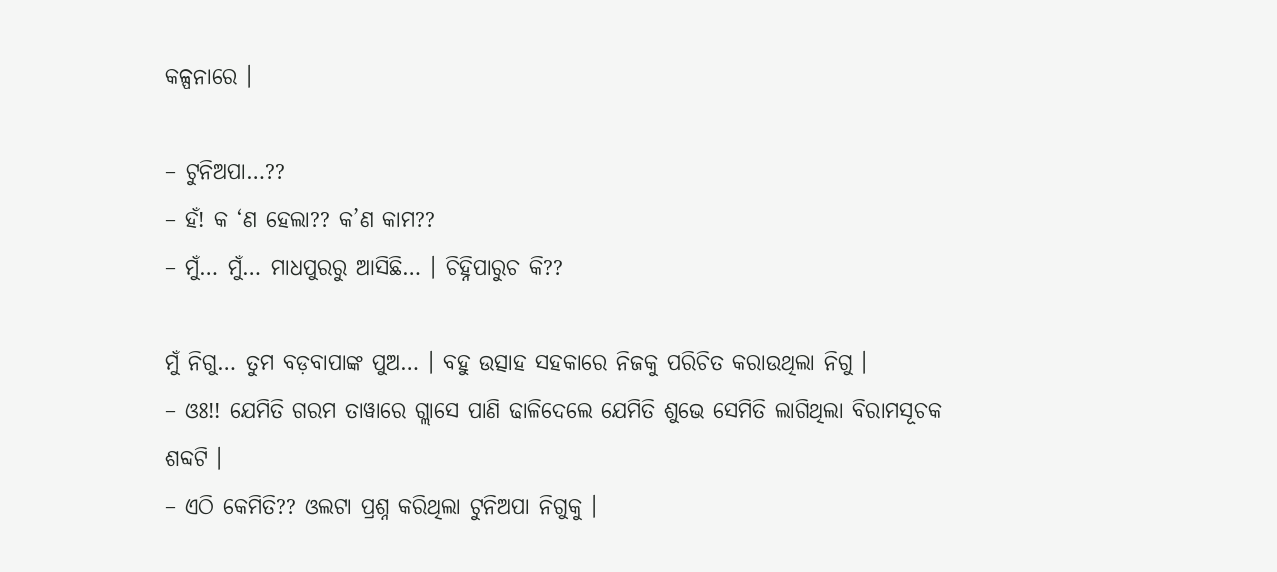କଳ୍ପନାରେ ।

– ଟୁନିଅପା…??
– ହଁ! କ ‘ଣ ହେଲା?? କ’ଣ କାମ??
– ମୁଁ… ମୁଁ… ମାଧପୁରରୁ ଆସିଛି… । ଚିହ୍ନିପାରୁଚ କି??

ମୁଁ ନିଗୁ… ତୁମ ବଡ଼ବାପାଙ୍କ ପୁଅ… । ବହୁ ଉତ୍ସାହ ସହକାରେ ନିଜକୁ ପରିଚିତ କରାଉଥିଲା ନିଗୁ ।
– ଓଃ!! ଯେମିତି ଗରମ ତାୱାରେ ଗ୍ଲାସେ ପାଣି ଢାଳିଦେଲେ ଯେମିତି ଶୁଭେ ସେମିତି ଲାଗିଥିଲା ବିରାମସୂଚକ ଶବ୍ଦଟି ।
– ଏଠି କେମିତି?? ଓଲଟା ପ୍ରଶ୍ନ କରିଥିଲା ଟୁନିଅପା ନିଗୁକୁ ।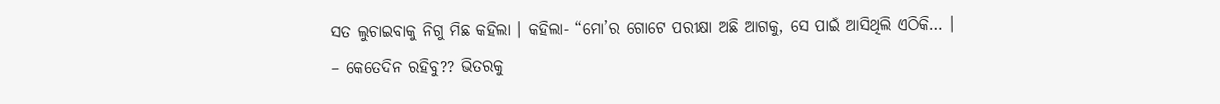ସତ ଲୁଚାଇବାକୁ ନିଗୁ ମିଛ କହିଲା । କହିଲା- “ମୋ’ର ଗୋଟେ ପରୀକ୍ଷା ଅଛି ଆଗକୁ, ସେ ପାଇଁ ଆସିଥିଲି ଏଠିକି… ।
– କେତେଦିନ ରହିବୁ?? ଭିତରକୁ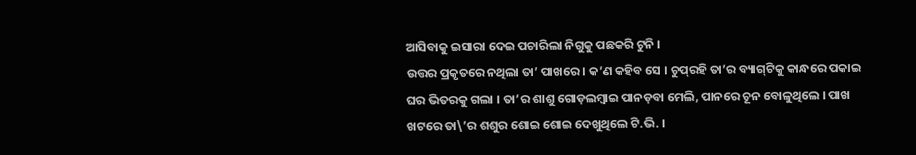ଆସିବାକୁ ଇସାରା ଦେଇ ପଚାରିଲା ନିଗୁକୁ ପଛକରି ଟୁନି ।
ଉତ୍ତର ପ୍ରକୃତରେ ନଥିଲା ତା’ ପାଖରେ । କ’ଣ କହିବ ସେ । ଚୁପ୍‌ରହି ତା’ର ବ୍ୟାଗ୍‌ଟିକୁ କାନ୍ଧରେ ପକାଇ ଘର ଭିତରକୁ ଗଲା । ତା’ର ଶାଶୁ ଗୋଡ଼ଲମ୍ବାଇ ପାନଡ଼ବା ମେଲି, ପାନରେ ଚୂନ ବୋଳୁଥିଲେ । ପାଖ ଖଟରେ ତା\’ର ଶଶୁର ଶୋଇ ଶୋଇ ଦେଖୁଥିଲେ ଟି.ଭି. ।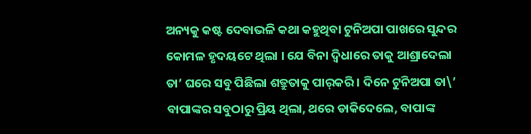ଅନ୍ୟକୁ କଷ୍ଟ ଦେବାଭଳି କଥା କହୁଥିବା ଟୁନିଅପା ପାଖରେ ସୁନ୍ଦର କୋମଳ ହୃଦୟଟେ ଥିଲା । ଯେ ବିନା ଦ୍ୱିଧାରେ ତାକୁ ଆଶ୍ରାଦେଲା ତା’ ଘରେ ସବୁ ପିଛିଲା ଶତ୍ରୁତାକୁ ପାର୍‌କରି । ଦିନେ ଟୁନିଅପା ତା\’ ବାପାଙ୍କର ସବୁଠାରୁ ପ୍ରିୟ ଥିଲା, ଥରେ ଡାକିଦେଲେ, ବାପାଙ୍କ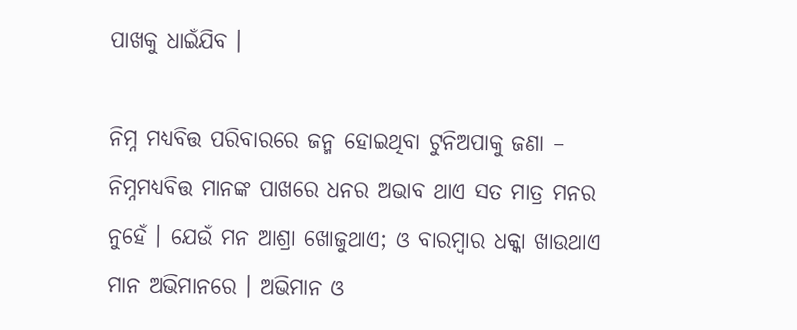ପାଖକୁ ଧାଇଁଯିବ ।

ନିମ୍ନ ମଧ୍ୟବିତ୍ତ ପରିବାରରେ ଜନ୍ମ ହୋଇଥିବା ଟୁନିଅପାକୁ ଜଣା – ନିମ୍ନମଧ୍ୟବିତ୍ତ ମାନଙ୍କ ପାଖରେ ଧନର ଅଭାବ ଥାଏ ସତ ମାତ୍ର ମନର ନୁହେଁ । ଯେଉଁ ମନ ଆଶ୍ରା ଖୋଜୁଥାଏ; ଓ ବାରମ୍ବାର ଧକ୍କା ଖାଉଥାଏ ମାନ ଅଭିମାନରେ । ଅଭିମାନ ଓ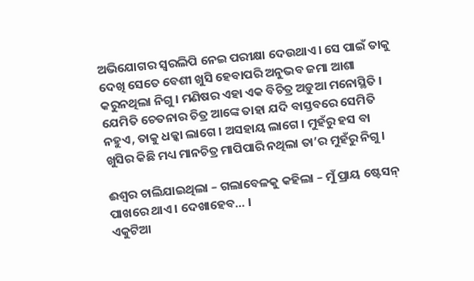ଅଭିଯୋଗର ସ୍ୱରଲିପି ନେଇ ପରୀକ୍ଷା ଦେଉଥାଏ । ସେ ପାଇଁ ତାକୁ ଦେଖି ସେତେ ବେଶୀ ଖୁସି ହେବାପରି ଅନୁଭବ ଜମା ଆଶା କରୁନଥିଲା ନିଗୁ । ମଣିଷର ଏହା ଏକ ବିଚିତ୍ର ଅଡ଼ୁଆ ମନୋସ୍ଥିତି । ଯେମିତି ଚେତନାର ଚିତ୍ର ଆଙ୍କେ ତାହା ଯଦି ବାସ୍ତବରେ ସେମିତି ନହୁଏ, ତାକୁ ଧକ୍କା ଲାଗେ । ଅସହାୟ ଲାଗେ । ମୁହଁରୁ ହସ ବା ଖୁସିର କିଛି ମଧ୍ୟ ମାନଚିତ୍ର ମାପିପାରି ନଥିଲା ତା’ର ମୁହଁରୁ ନିଗୁ ।

ଈଶ୍ୱର ଚାଲିଯାଇଥିଲା – ଗଲାବେଳକୁ କହିଲା – ମୁଁ ପ୍ରାୟ ଷ୍ଟେସନ୍ ପାଖରେ ଥାଏ । ଦେଖାହେବ… ।
ଏକୁଟିଆ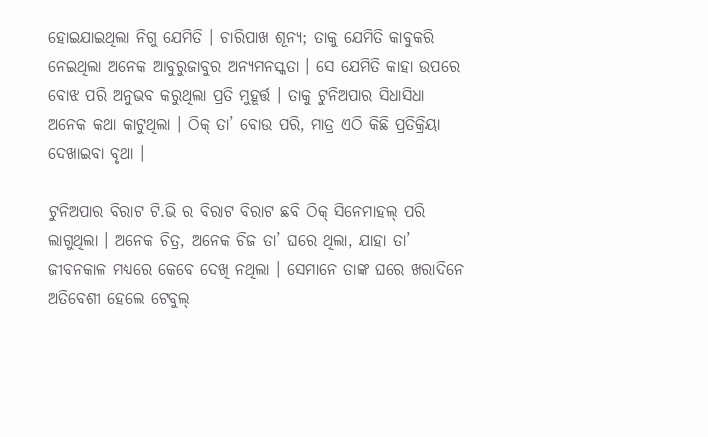ହୋଇଯାଇଥିଲା ନିଗୁ ଯେମିତି । ଚାରିପାଖ ଶୂନ୍ୟ; ତାକୁ ଯେମିତି କାବୁକରି ନେଇଥିଲା ଅନେକ ଆବୁରୁଜାବୁର ଅନ୍ୟମନସ୍କତା । ସେ ଯେମିତି କାହା ଉପରେ ବୋଝ ପରି ଅନୁଭବ କରୁଥିଲା ପ୍ରତି ମୁହୂର୍ତ୍ତ । ତାକୁ ଟୁନିଅପାର ସିଧାସିଧା ଅନେକ କଥା କାଟୁଥିଲା । ଠିକ୍ ତା’ ବୋଉ ପରି, ମାତ୍ର ଏଠି କିଛି ପ୍ରତିକ୍ରିୟା ଦେଖାଇବା ବୃଥା ।

ଟୁନିଅପାର ବିରାଟ ଟି.ଭି ର ବିରାଟ ବିରାଟ ଛବି ଠିକ୍ ସିନେମାହଲ୍ ପରି ଲାଗୁଥିଲା । ଅନେକ ଚିତ୍ର, ଅନେକ ଚିଜ ତା’ ଘରେ ଥିଲା, ଯାହା ତା’ ଜୀବନକାଳ ମଧ୍ୟରେ କେବେ ଦେଖି ନଥିଲା । ସେମାନେ ତାଙ୍କ ଘରେ ଖରାଦିନେ ଅତିବେଶୀ ହେଲେ ଟେବୁଲ୍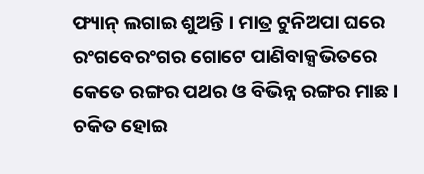ଫ୍ୟାନ୍ ଲଗାଇ ଶୁଅନ୍ତି । ମାତ୍ର ଟୁନିଅପା ଘରେ ରଂଗବେରଂଗର ଗୋଟେ ପାଣିବାକ୍ସଭିତରେ କେତେ ରଙ୍ଗର ପଥର ଓ ବିଭିନ୍ନ ରଙ୍ଗର ମାଛ । ଚକିତ ହୋଇ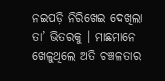ନଇପଡ଼ି ନିରିଖେଇ ଦେଖିଲା ତା’ ଭିତରକୁ । ମାଛମାନେ ଖେଳୁଥିଲେ ଅତି ଚଞ୍ଚଳତାର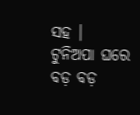ସହ । ଟୁନିଅପା ଘରେ ବଡ଼ ବଡ଼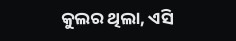କୁଲର ଥିଲା, ଏସି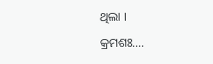ଥିଲା ।

କ୍ରମଶଃ….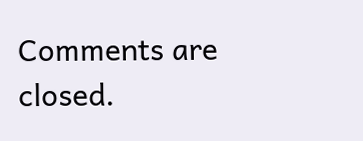Comments are closed.